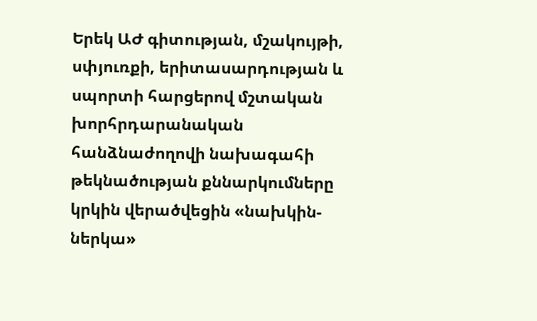Երեկ ԱԺ գիտության, մշակույթի, սփյուռքի, երիտասարդության և սպորտի հարցերով մշտական խորհրդարանական հանձնաժողովի նախագահի թեկնածության քննարկումները կրկին վերածվեցին «նախկին-ներկա»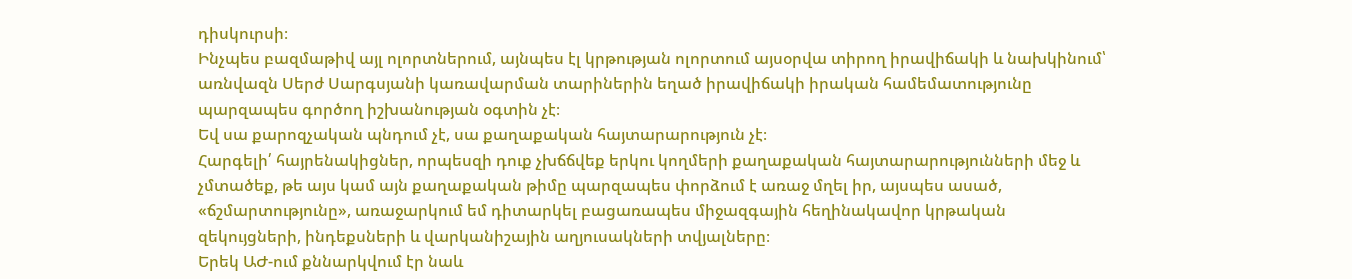դիսկուրսի։
Ինչպես բազմաթիվ այլ ոլորտներում, այնպես էլ կրթության ոլորտում այսօրվա տիրող իրավիճակի և նախկինում՝ առնվազն Սերժ Սարգսյանի կառավարման տարիներին եղած իրավիճակի իրական համեմատությունը պարզապես գործող իշխանության օգտին չէ։
Եվ սա քարոզչական պնդում չէ, սա քաղաքական հայտարարություն չէ։
Հարգելի՛ հայրենակիցներ, որպեսզի դուք չխճճվեք երկու կողմերի քաղաքական հայտարարությունների մեջ և չմտածեք, թե այս կամ այն քաղաքական թիմը պարզապես փորձում է առաջ մղել իր, այսպես ասած, «ճշմարտությունը», առաջարկում եմ դիտարկել բացառապես միջազգային հեղինակավոր կրթական զեկույցների, ինդեքսների և վարկանիշային աղյուսակների տվյալները։
Երեկ ԱԺ-ում քննարկվում էր նաև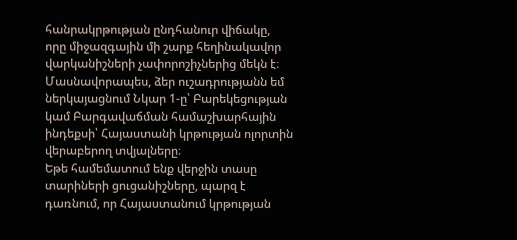հանրակրթության ընդհանուր վիճակը, որը միջազգային մի շարք հեղինակավոր վարկանիշների չափորոշիչներից մեկն է։
Մասնավորապես, ձեր ուշադրությանն եմ ներկայացնում Նկար 1-ը՝ Բարեկեցության կամ Բարգավաճման համաշխարհային ինդեքսի՝ Հայաստանի կրթության ոլորտին վերաբերող տվյալները։
Եթե համեմատում ենք վերջին տասը տարիների ցուցանիշները, պարզ է դառնում, որ Հայաստանում կրթության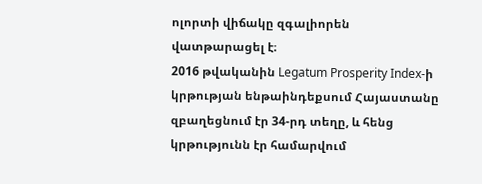ոլորտի վիճակը զգալիորեն վատթարացել է։
2016 թվականին Legatum Prosperity Index-ի կրթության ենթաինդեքսում Հայաստանը զբաղեցնում էր 34-րդ տեղը, և հենց կրթությունն էր համարվում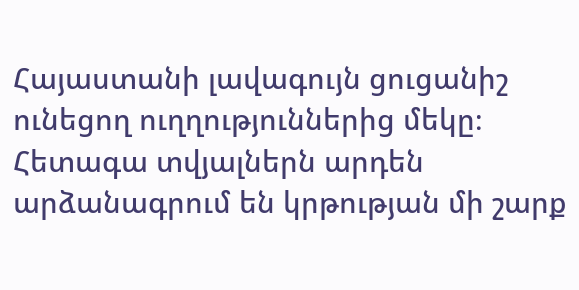Հայաստանի լավագույն ցուցանիշ ունեցող ուղղություններից մեկը։ Հետագա տվյալներն արդեն արձանագրում են կրթության մի շարք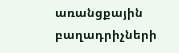առանցքային բաղադրիչների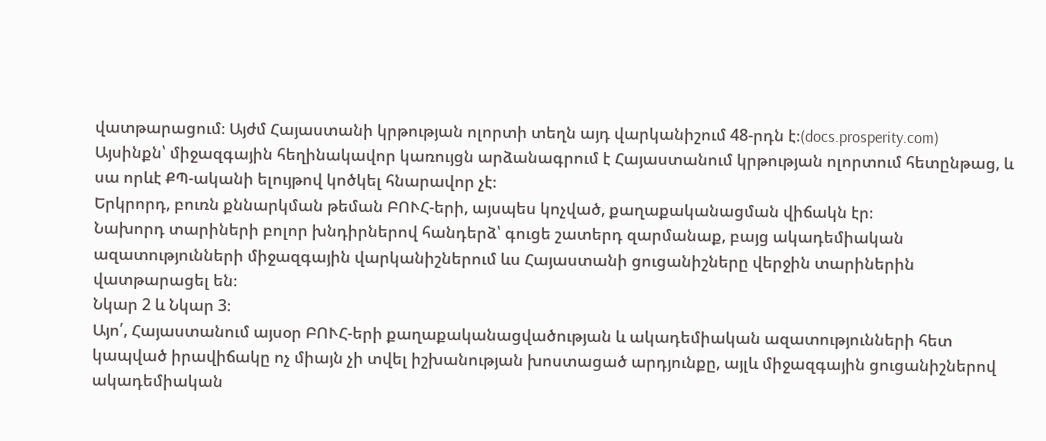վատթարացում։ Այժմ Հայաստանի կրթության ոլորտի տեղն այդ վարկանիշում 48-րդն է։(docs.prosperity.com)
Այսինքն՝ միջազգային հեղինակավոր կառույցն արձանագրում է Հայաստանում կրթության ոլորտում հետընթաց, և սա որևէ ՔՊ-ականի ելույթով կոծկել հնարավոր չէ։
Երկրորդ, բուռն քննարկման թեման ԲՈՒՀ-երի, այսպես կոչված, քաղաքականացման վիճակն էր։
Նախորդ տարիների բոլոր խնդիրներով հանդերձ՝ գուցե շատերդ զարմանաք, բայց ակադեմիական ազատությունների միջազգային վարկանիշներում ևս Հայաստանի ցուցանիշները վերջին տարիներին վատթարացել են։
Նկար 2 և Նկար 3։
Այո՛, Հայաստանում այսօր ԲՈՒՀ-երի քաղաքականացվածության և ակադեմիական ազատությունների հետ կապված իրավիճակը ոչ միայն չի տվել իշխանության խոստացած արդյունքը, այլև միջազգային ցուցանիշներով ակադեմիական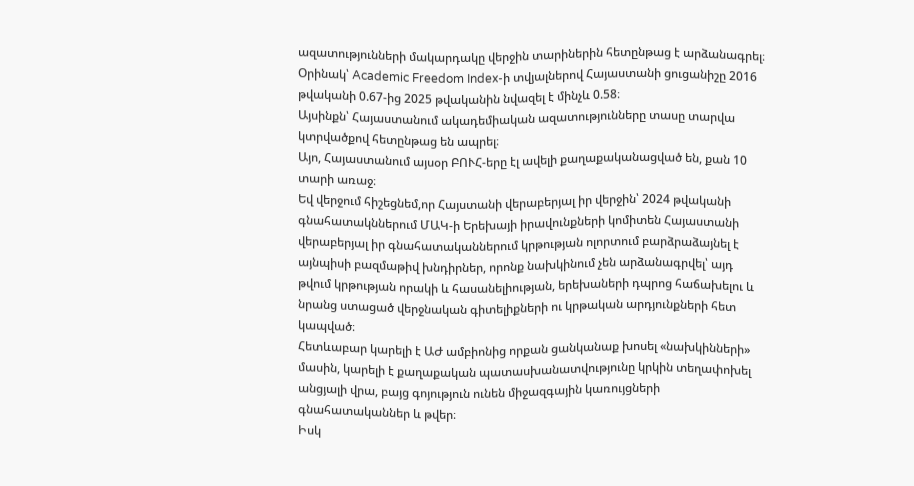ազատությունների մակարդակը վերջին տարիներին հետընթաց է արձանագրել։
Օրինակ՝ Academic Freedom Index-ի տվյալներով Հայաստանի ցուցանիշը 2016 թվականի 0.67-ից 2025 թվականին նվազել է մինչև 0.58։
Այսինքն՝ Հայաստանում ակադեմիական ազատությունները տասը տարվա կտրվածքով հետընթաց են ապրել։
Այո, Հայաստանում այսօր ԲՈՒՀ-երը էլ ավելի քաղաքականացված են, քան 10 տարի առաջ։
Եվ վերջում հիշեցնեմ,որ Հայստանի վերաբերյալ իր վերջին՝ 2024 թվականի գնահատակններում ՄԱԿ-ի Երեխայի իրավունքների կոմիտեն Հայաստանի վերաբերյալ իր գնահատականներում կրթության ոլորտում բարձրաձայնել է այնպիսի բազմաթիվ խնդիրներ, որոնք նախկինում չեն արձանագրվել՝ այդ թվում կրթության որակի և հասանելիության, երեխաների դպրոց հաճախելու և նրանց ստացած վերջնական գիտելիքների ու կրթական արդյունքների հետ կապված։
Հետևաբար կարելի է ԱԺ ամբիոնից որքան ցանկանաք խոսել «նախկինների» մասին, կարելի է քաղաքական պատասխանատվությունը կրկին տեղափոխել անցյալի վրա, բայց գոյություն ունեն միջազգային կառույցների գնահատականներ և թվեր։
Իսկ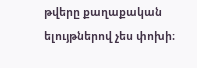թվերը քաղաքական ելույթներով չես փոխի։